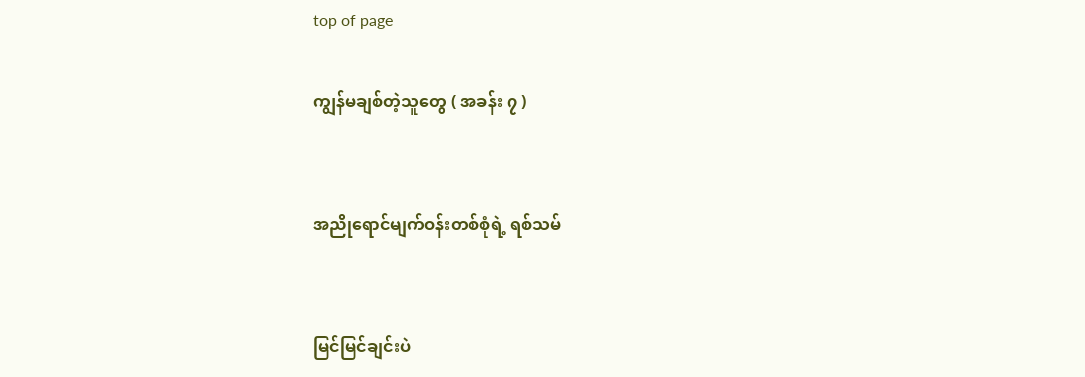top of page

ကျွန်မချစ်တဲ့သူတွေ ( အခန်း ၇ )


အညိုရောင်မျက်ဝန်းတစ်စုံရဲ့ ရစ်သမ်


မြင်မြင်ချင်းပဲ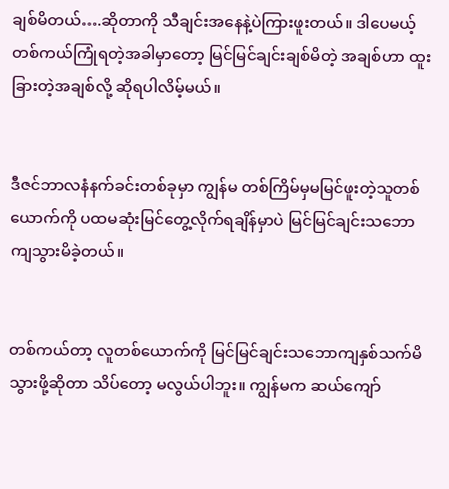ချစ်မိတယ်….ဆိုတာကို သီချင်းအနေနဲ့ပဲကြားဖူးတယ်။ ဒါပေမယ့် တစ်ကယ်ကြုံရတဲ့အခါမှာတော့ မြင်မြင်ချင်းချစ်မိတဲ့ အချစ်ဟာ ထူးခြားတဲ့အချစ်လို့ ဆိုရပါလိမ့်မယ်။


ဒီဇင်ဘာလနံနက်ခင်းတစ်ခုမှာ ကျွန်မ တစ်ကြိမ်မှမမြင်ဖူးတဲ့သူတစ်ယောက်ကို ပထမဆုံးမြင်တွေ့လိုက်ရချိန်မှာပဲ မြင်မြင်ချင်းသဘောကျသွားမိခဲ့တယ်။


တစ်ကယ်တာ့ လူတစ်ယောက်ကို မြင်မြင်ချင်းသဘောကျနှစ်သက်မိသွားဖို့ဆိုတာ သိပ်တော့ မလွယ်ပါဘူး။ ကျွန်မက ဆယ်ကျော်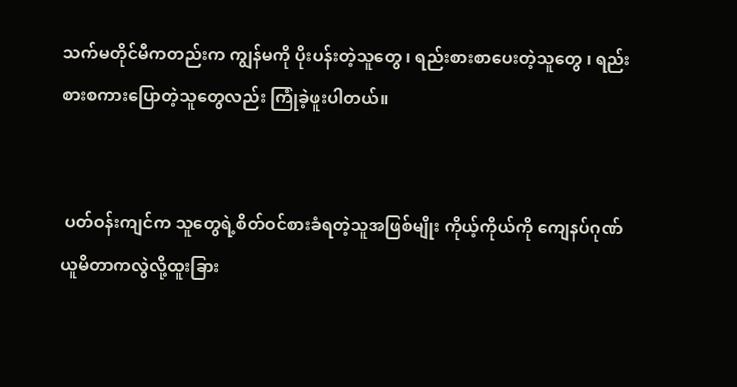သက်မတိုင်မီကတည်းက ကျွန်မကို ပိုးပန်းတဲ့သူတွေ ၊ ရည်းစားစာပေးတဲ့သူတွေ ၊ ရည်းစားစကားပြောတဲ့သူတွေလည်း ကြုံခဲ့ဖူးပါတယ်။


 ပတ်ဝန်းကျင်က သူတွေရဲ့စိတ်ဝင်စားခံရတဲ့သူအဖြစ်မျိုး ကိုယ့်ကိုယ်ကို ကျေနပ်ဂုဏ်ယူမိတာကလွဲလို့ထူးခြား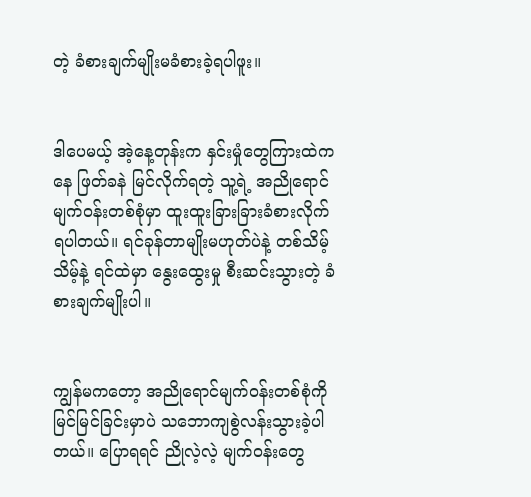တဲ့ ခံစားချက်မျိုးမခံစားခဲ့ရပါဖူး။


ဒါပေမယ့် အဲ့နေ့တုန်းက နှင်းမှုံတွေကြားထဲကနေ ဖြတ်ခနဲ မြင်လိုက်ရတဲ့ သူ့ရဲ့ အညိုရောင်မျက်ဝန်းတစ်စုံမှာ ထူးထူးခြားခြားခံစားလိုက်ရပါတယ်။ ရင်ခုန်တာမျိုးမဟုတ်ပဲနဲ့ တစ်သိမ့်သိမ့်နဲ့ ရင်ထဲမှာ နွေးထွေးမှု စီးဆင်းသွားတဲ့ ခံစားချက်မျိုးပါ။


ကျွန်မကတော့ အညိုရောင်မျက်ဝန်းတစ်စုံကို မြင်မြင်ခြင်းမှာပဲ သဘောကျစွဲလန်းသွားခဲ့ပါတယ်။ ပြောရရင် ညိုလဲ့လဲ့ မျက်ဝန်းတွေ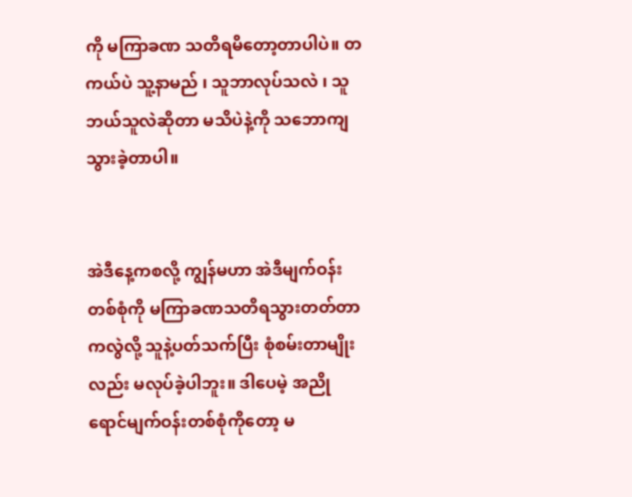ကို မကြာခဏ သတိရမိတော့တာပါပဲ။ တကယ်ပဲ သူ့နာမည် ၊ သူဘာလုပ်သလဲ ၊ သူဘယ်သူလဲဆိုတာ မသိပဲနဲ့ကို သဘောကျသွားခဲ့တာပါ။


အဲဒီနေ့ကစလို့ ကျွန်မဟာ အဲဒီမျက်ဝန်းတစ်စုံကို မကြာခဏသတိရသွားတတ်တာကလွဲလို့ သူနဲ့ပတ်သက်ပြီး စုံစမ်းတာမျိုးလည်း မလုပ်ခဲ့ပါဘူး။ ဒါပေမဲ့ အညိုရောင်မျက်ဝန်းတစ်စုံကိုတော့ မ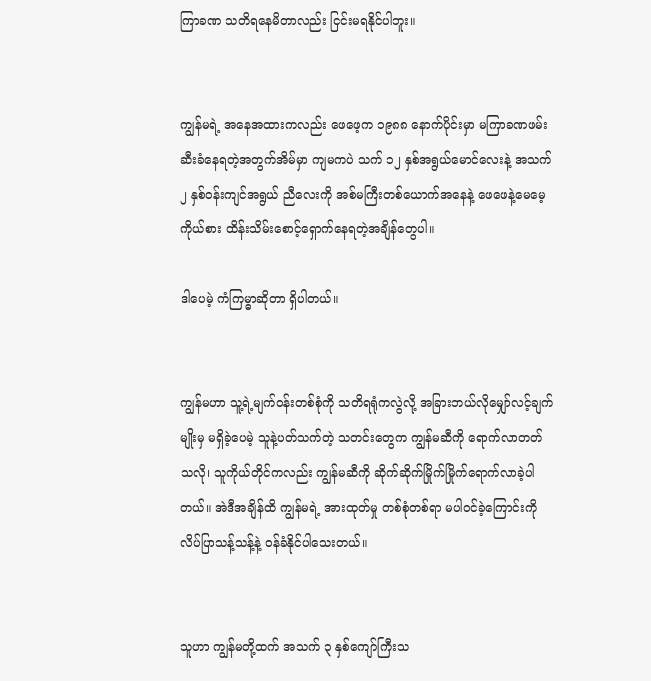ကြာခဏ သတိရနေမိတာလည်း ငြင်းမရနိုင်ပါဘူး။


ကျွန်မရဲ့ အနေအထားကလည်း ဖေဖေ့က ၁၉၈၈ နောက်ပိုင်းမှာ မကြာခဏဖမ်းဆီးခံနေရတဲ့အတွက်အိမ်မှာ ကျမကပဲ သက် ၁၂ နှစ်အရွယ်မောင်လေးနဲ့ အသက် ၂ နှစ်ဝန်းကျင်အရွယ် ညီလေးကို အစ်မကြီးတစ်ယောက်အနေနဲ့ ဖေဖေနဲ့မေမေ့ကိုယ်စား ထိန်းသိမ်းစောင့်ရှောက်နေရတဲ့အချိန်တွေပါ။

ဒါပေမဲ့ ကံကြမ္ဓာဆိုတာ ရှိပါတယ်။


ကျွန်မဟာ သူ့ရဲ့မျက်ဝန်းတစ်စုံကို သတိရရုံကလွဲလို့ အခြားဘယ်လိုမျှော်လင့်ချက်မျိုးမှ မရှိခဲ့ပေမဲ့ သူနဲ့ပတ်သက်တဲ့ သတင်းတွေက ကျွန်မဆီကို ရောက်လာတတ်သလို၊ သူကိုယ်တိုင်ကလည်း ကျွန်မဆီကို ဆိုက်ဆိုက်မြိုက်မြိုက်ရောက်လာခဲ့ပါတယ်။ အဲဒီအချိန်ထိ ကျွန်မရဲ့ အားထုတ်မှု တစ်စုံတစ်ရာ မပါဝင်ခဲ့ကြောင်းကို လိပ်ပြာသန့်သန့်နဲ့ ဝန်ခံနိုင်ပါသေးတယ်။


သူဟာ ကျွန်မတို့ထက် အသက် ၃ နှစ်ကျော်ကြီးသ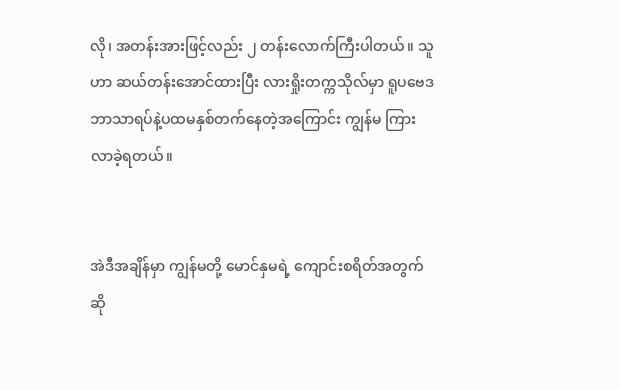လို၊ အတန်းအားဖြင့်လည်း ၂ တန်းလောက်ကြီးပါတယ်။ သူဟာ ဆယ်တန်းအောင်ထားပြီး လားရှိုးတက္ကသိုလ်မှာ ရူပဗေဒဘာသာရပ်နဲ့ပထမနှစ်တက်နေတဲ့အကြောင်း ကျွန်မ ကြားလာခဲ့ရတယ်။


အဲဒီအချိန်မှာ ကျွန်မတို့ မောင်နှမရဲ့ ကျောင်းစရိတ်အတွက်ဆို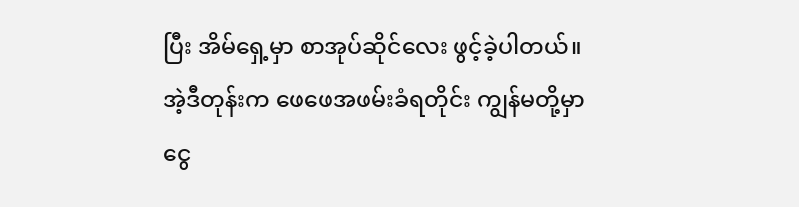ပြီး အိမ်ရှေ့မှာ စာအုပ်ဆိုင်လေး ဖွင့်ခဲ့ပါတယ်။ အဲ့ဒီတုန်းက ဖေဖေအဖမ်းခံရတိုင်း ကျွန်မတို့မှာ ငွေ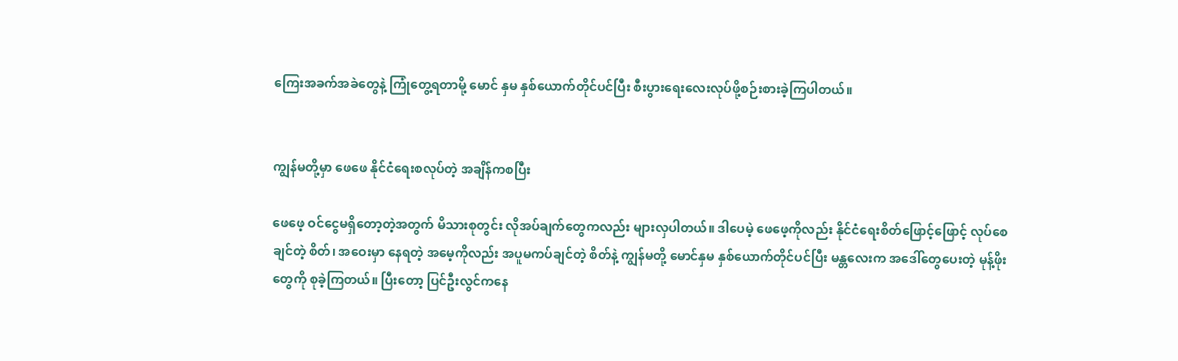ကြေးအခက်အခဲတွေနဲ့ ကြုံတွေ့ရတာမို့ မောင် နှမ နှစ်ယောက်တိုင်ပင်ပြီး စီးပွားရေးလေးလုပ်ဖို့စဉ်းစားခဲ့ကြပါတယ်။


ကျွန်မတို့မှာ ဖေဖေ နိုင်ငံရေးစလုပ်တဲ့ အချိန်ကစပြီး

ဖေဖေ့ ဝင်ငွေမရှိတော့တဲ့အတွက် မိသားစုတွင်း လိုအပ်ချက်တွေကလည်း များလှပါတယ်။ ဒါပေမဲ့ ဖေဖေ့ကိုလည်း နိုင်ငံရေးစိတ်ဖြောင့်ဖြောင့် လုပ်စေချင်တဲ့ စိတ်၊ အဝေးမှာ နေရတဲ့ အမေ့ကိုလည်း အပူမကပ်ချင်တဲ့ စိတ်နဲ့ ကျွန်မတို့ မောင်နှမ နှစ်ယောက်တိုင်ပင်ပြီး မန္တလေးက အဒေါ်တွေပေးတဲ့ မုန့်ဖိုးတွေကို စုခဲ့ကြတယ်။ ပြီးတော့ ပြင်ဦးလွင်ကနေ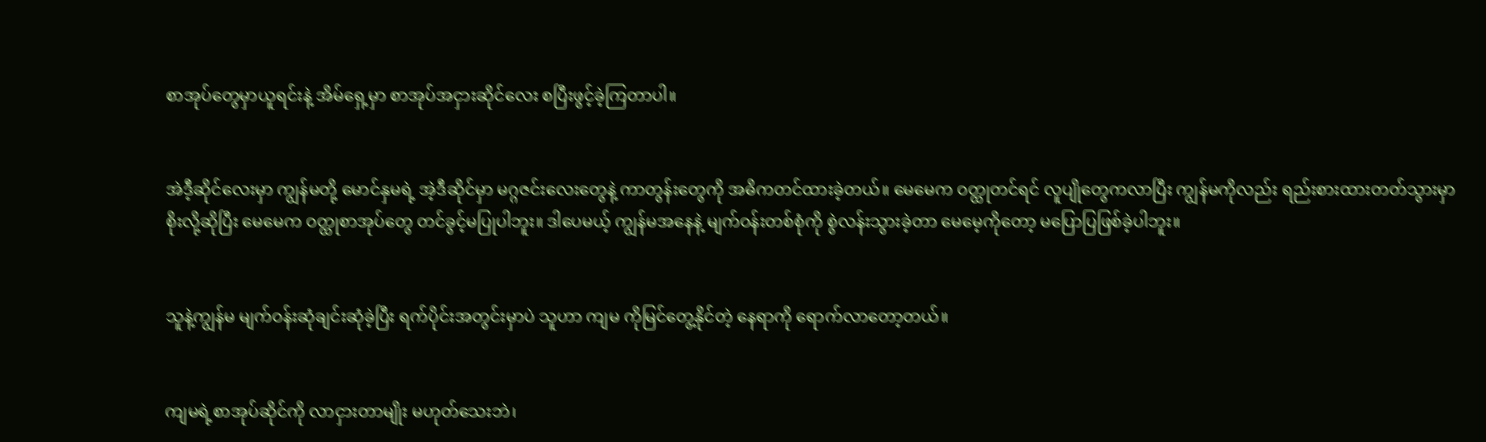စာအုပ်တွေမှာယူရင်းနဲ့ အိမ်ရှေ့မှာ စာအုပ်အငှားဆိုင်လေး စပြီးဖွင့်ခဲ့ကြတာပါ။


အဲဒီ့ဆိုင်လေးမှာ ကျွန်မတို့ မောင်နှမရဲ့ အဲ့ဒီဆိုင်မှာ မဂ္ဂဇင်းလေးတွေနဲ့ ကာတွန်းတွေကို အဓိကတင်ထားခဲ့တယ်။ မေမေက ဝတ္ထုတင်ရင် လူပျိုတွေကလာပြီး ကျွန်မကိုလည်း ရည်းစားထားတတ်သွားမှာစိုးလို့ဆိုပြီး မေမေက ဝတ္ထုစာအုပ်တွေ တင်ခွင့်မပြုပါဘူး။ ဒါပေမယ့် ကျွန်မအနေနဲ့ မျက်ဝန်းတစ်စုံကို စွဲလန်းသွားခဲ့တာ မေမေ့ကိုတော့ မပြောပြဖြစ်ခဲ့ပါဘူး။


သူနဲ့ကျွန်မ မျက်ဝန်းဆုံချင်းဆုံခဲ့ပြီး ရက်ပိုင်းအတွင်းမှာပဲ သူဟာ ကျမ ကိုမြင်တွေ့နိုင်တဲ့ နေရာကို ရောက်လာတော့တယ်။


ကျမရဲ့စာအုပ်ဆိုင်ကို လာငှားတာမျိုး မဟုတ်သေးဘဲ၊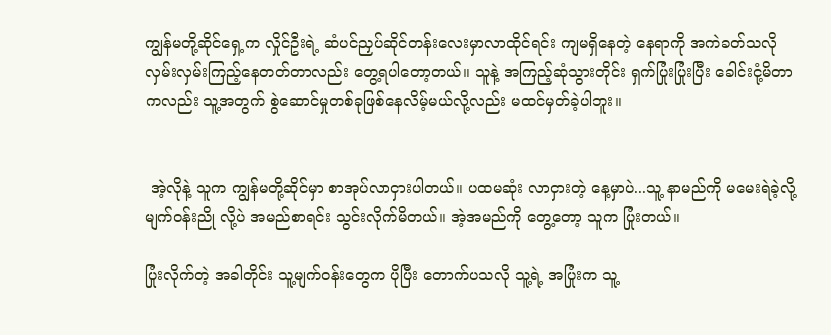ကျွန်မတို့ဆိုင်ရှေ့က လှိုင်ဦးရဲ့ ဆံပင်ညှပ်ဆိုင်တန်းလေးမှာလာထိုင်ရင်း ကျမရှိနေတဲ့ နေရာကို အကဲခတ်သလို လှမ်းလှမ်းကြည့်နေတတ်တာလည်း တွေ့ရပါတော့တယ်။ သူနဲ့ အကြည့်ဆုံသွားတိုင်း ရှက်ပြုံးပြုံးပြီး ခေါင်းငုံ့မိတာကလည်း သူ့အတွက် စွဲဆောင်မှုတစ်ခုဖြစ်နေလိမ့်မယ်လို့လည်း မထင်မှတ်ခဲ့ပါဘူး။


 အဲ့လိုနဲ့ သူက ကျွန်မတို့ဆိုင်မှာ စာအုပ်လာငှားပါတယ်။ ပထမဆုံး လာငှားတဲ့ နေ့မှာပဲ...သူ့ နာမည်ကို မမေးရဲခဲ့လို့ မျက်ဝန်းညို လို့ပဲ အမည်စာရင်း သွင်းလိုက်မိတယ်။ အဲ့အမည်ကို တွေ့တော့ သူက ပြုံးတယ်။

ပြုံးလိုက်တဲ့ အခါတိုင်း သူ့မျက်ဝန်းတွေက ပိုပြီး တောက်ပသလို သူ့ရဲ့ အပြုံးက သူ့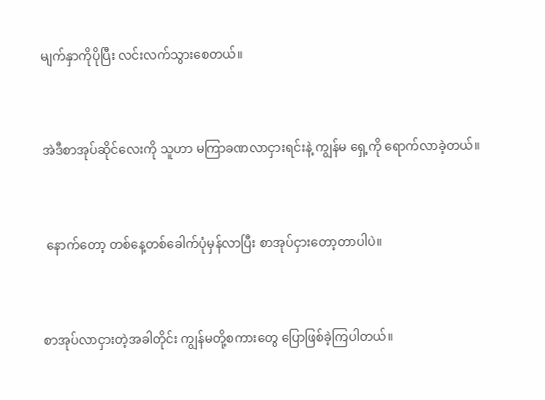မျက်နှာကိုပိုပြီး လင်းလက်သွားစေတယ်။


အဲဒီစာအုပ်ဆိုင်လေးကို သူဟာ မကြာခဏလာငှားရင်းနဲ့ ကျွန်မ ရှေ့ကို ရောက်လာခဲ့တယ်။


 နောက်တော့ တစ်နေ့တစ်ခေါက်ပုံမှန်လာပြီး စာအုပ်ငှားတော့တာပါပဲ။


စာအုပ်လာငှားတဲ့အခါတိုင်း ကျွန်မတို့စကားတွေ ပြောဖြစ်ခဲ့ကြပါတယ်။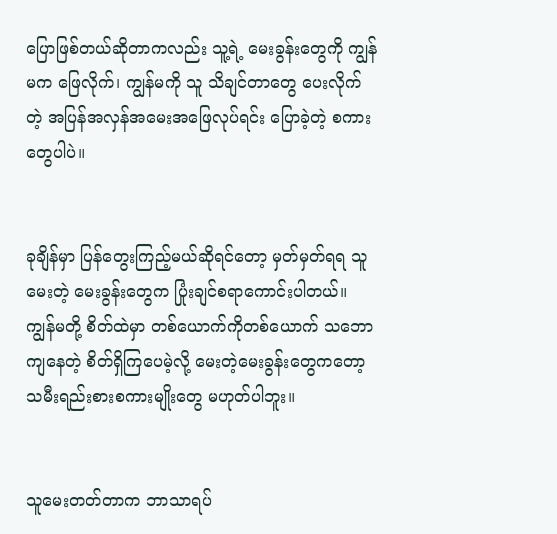ပြောဖြစ်တယ်ဆိုတာကလည်း သူ့ရဲ့ မေးခွန်းတွေကို ကျွန်မက ဖြေလိုက်၊ ကျွန်မကို သူ သိချင်တာတွေ ပေးလိုက်တဲ့ အပြန်အလှန်အမေးအဖြေလုပ်ရင်း ပြောခဲ့တဲ့ စကားတွေပါပဲ။


ခုချိန်မှာ ပြန်တွေးကြည့်မယ်ဆိုရင်တော့ မှတ်မှတ်ရရ သူ မေးတဲ့ မေးခွန်းတွေက ပြုံးချင်စရာကောင်းပါတယ်။ ကျွန်မတို့ စိတ်ထဲမှာ တစ်ယောက်ကိုတစ်ယောက် သဘောကျနေတဲ့ စိတ်ရှိကြပေမဲ့လို့ မေးတဲ့မေးခွန်းတွေကတော့ သမီးရည်းစားစကားမျိုးတွေ မဟုတ်ပါဘူး။


သူမေးတတ်တာက ဘာသာရပ်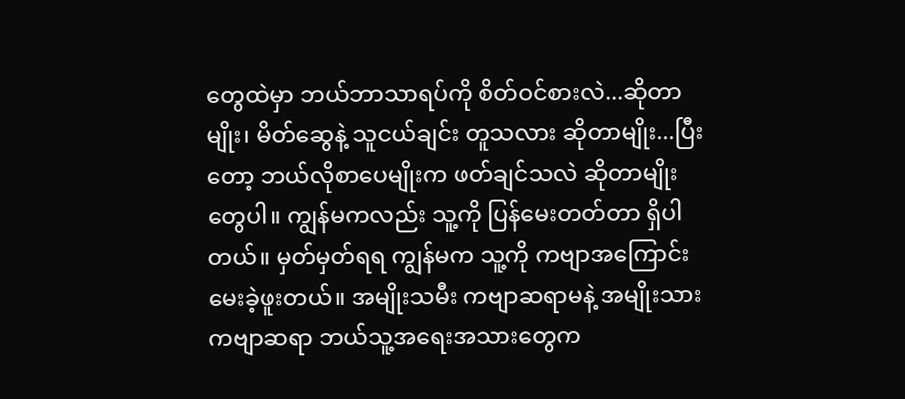တွေထဲမှာ ဘယ်ဘာသာရပ်ကို စိတ်ဝင်စားလဲ...ဆိုတာမျိုး၊ မိတ်ဆွေနဲ့ သူငယ်ချင်း တူသလား ဆိုတာမျိုး...ပြီးတော့ ဘယ်လိုစာပေမျိုးက ဖတ်ချင်သလဲ ဆိုတာမျိုး တွေပါ။ ကျွန်မကလည်း သူ့ကို ပြန်မေးတတ်တာ ရှိပါတယ်။ မှတ်မှတ်ရရ ကျွန်မက သူ့ကို ကဗျာအကြောင်း မေးခဲ့ဖူးတယ်။ အမျိုးသမီး ကဗျာဆရာမနဲ့ အမျိုးသားကဗျာဆရာ ဘယ်သူ့အရေးအသားတွေက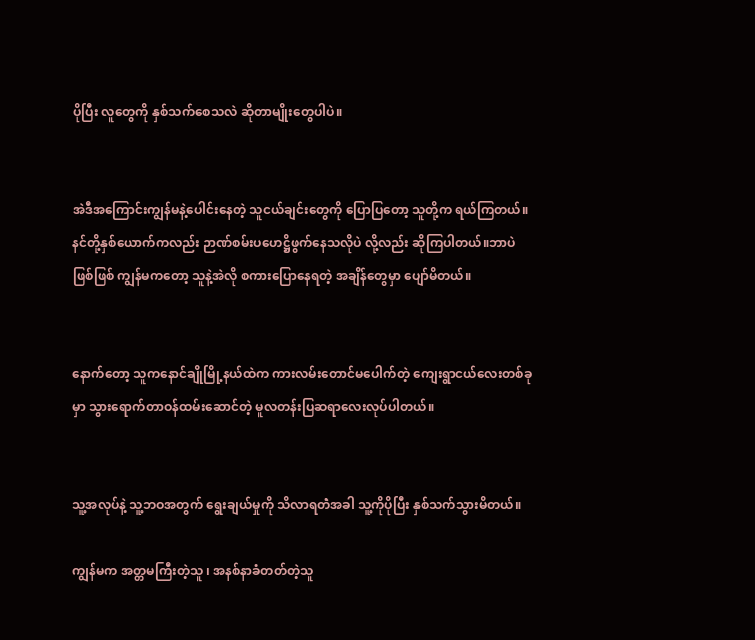ပိုပြီး လူတွေကို နှစ်သက်စေသလဲ ဆိုတာမျိုးတွေပါပဲ။


အဲဒီအကြောင်းကျွန်မနဲ့ပေါင်းနေတဲ့ သူငယ်ချင်းတွေကို ပြောပြတော့ သူတို့က ရယ်ကြတယ်။ နင်တို့နှစ်ယောက်ကလည်း ဉာဏ်စမ်းပဟေဋ္ဌိဖွက်နေသလိုပဲ လို့လည်း ဆိုကြပါတယ်။ဘာပဲဖြစ်ဖြစ် ကျွန်မကတော့ သူနဲ့အဲလို စကားပြောနေရတဲ့ အချိန်တွေမှာ ပျော်မိတယ်။


နောက်တော့ သူကနောင်ချိုမြို့နယ်ထဲက ကားလမ်းတောင်မပေါက်တဲ့ ကျေးရွာငယ်လေးတစ်ခုမှာ သွားရောက်တာဝန်ထမ်းဆောင်တဲ့ မူလတန်းပြဆရာလေးလုပ်ပါတယ်။


သူ့အလုပ်နဲ့ သူ့ဘဝအတွက် ရွေးချယ်မှုကို သိလာရတဲံအခါ သူ့ကိုပိုပြီး နှစ်သက်သွားမိတယ်။

ကျွန်မက အတ္တမကြီးတဲ့သူ ၊ အနစ်နာခံတတ်တဲ့သူ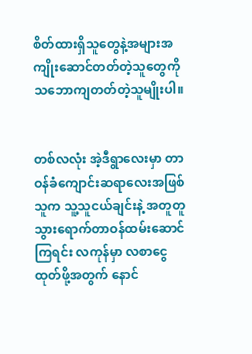စိတ်ထားရှိသူတွေနဲ့အများအကျိုးဆောင်တတ်တဲ့သူတွေကို သဘောကျတတ်တဲ့သူမျိုးပါ။


တစ်လလုံး အဲ့ဒီရွာလေးမှာ တာဝန်ခံကျောင်းဆရာလေးအဖြစ်သူက သူ့သူငယ်ချင်းနဲ့ အတူတူ သွားရောက်တာဝန်ထမ်းဆောင်ကြရင်း လကုန်မှာ လစာငွေထုတ်ဖို့အတွက် နောင်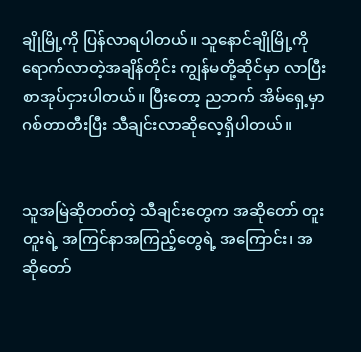ချိုမြို့ကို ပြန်လာရပါတယ်။ သူနောင်ချိုမြို့ကို ရောက်လာတဲ့အချိန်တိုင်း ကျွန်မတို့ဆိုင်မှာ လာပြီးစာအုပ်ငှားပါတယ်။ ပြီးတော့ ညဘက် အိမ်ရှေ့မှာ ဂစ်တာတီးပြီး သီချင်းလာဆိုလေ့ရှိပါတယ်။


သူအမြဲဆိုတတ်တဲ့ သီချင်းတွေက အဆိုတော် တူးတူးရဲ့ အကြင်နာအကြည့်တွေရဲ့ အကြောင်း၊ အဆိုတော်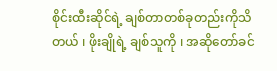စိုင်းထီးဆိုင်ရဲ့ ချစ်တာတစ်ခုတည်းကိုသိတယ် ၊ ဖိုးချိုရဲ့ ချစ်သူကို ၊ အဆိုတော်ခင်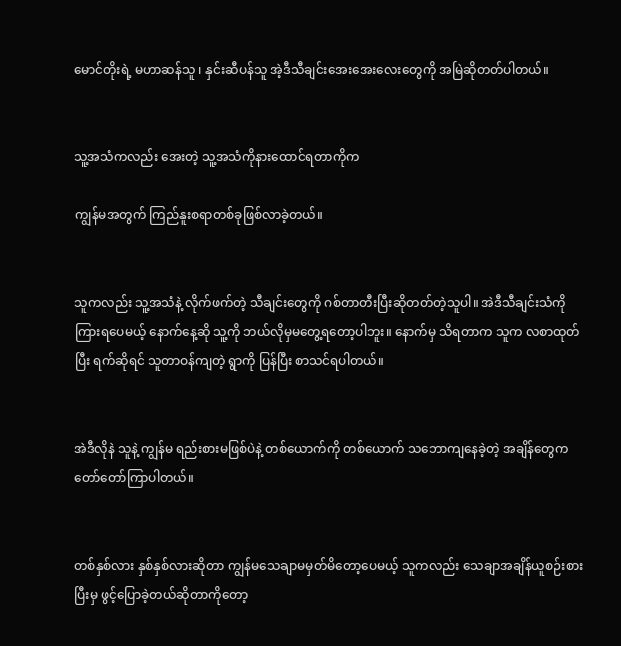မောင်တိုးရဲ့ မဟာဆန်သူ ၊ နှင်းဆီပန်သူ အဲ့ဒီသီချင်းအေးအေးလေးတွေကို အမြဲဆိုတတ်ပါတယ်။


သူ့အသံကလည်း အေးတဲ့ သူ့အသံကိုနားထောင်ရတာကိုက

ကျွန်မအတွက် ကြည်နူးစရာတစ်ခုဖြစ်လာခဲ့တယ်။


သူကလည်း သူ့အသံနဲ့ လိုက်ဖက်တဲ့ သီချင်းတွေကို ဂစ်တာတီးပြီးဆိုတတ်တဲ့သူပါ။ အဲဒီသီချင်းသံကိုကြားရပေမယ့် နောက်နေ့ဆို သူ့ကို ဘယ်လိုမှမတွေ့ရတော့ပါဘူး။ နောက်မှ သိရတာက သူက လစာထုတ်ပြီး ရက်ဆိုရင် သူတာဝန်ကျတဲ့ ရွာကို ပြန်ပြီး စာသင်ရပါတယ်။


အဲဒီလိုနဲ သူနဲ့ ကျွန်မ ရည်းစားမဖြစ်ပဲနဲ့ တစ်ယောက်ကို တစ်ယောက် သဘောကျနေခဲ့တဲ့ အချိန်တွေက တော်တော်ကြာပါတယ်။


တစ်နှစ်လား နှစ်နှစ်လားဆိုတာ ကျွန်မသေချာမမှတ်မိတော့ပေမယ့် သူကလည်း သေချာအချိန်ယူစဉ်းစားပြီးမှ ဖွင့်ပြောခဲ့တယ်ဆိုတာကိုတော့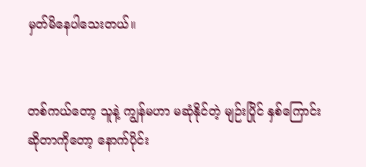မှတ်မိနေပါသေးတယ်။


တစ်ကယ်တော့ သူနဲ့ ကျွန်မဟာ မဆုံနိုင်တဲ့ မျဉ်းပြိုင် နှစ်ကြောင်းဆိုတာကိုတော့ နောက်ပိုင်း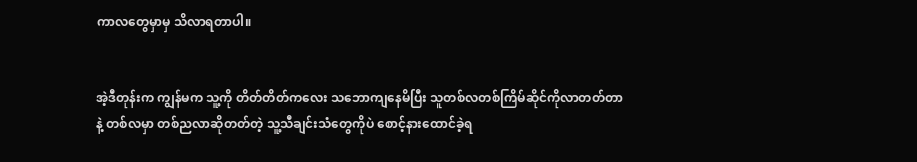ကာလတွေမှာမှ သိလာရတာပါ။


အဲ့ဒီတုန်းက ကျွန်မက သူ့ကို တိတ်တိတ်ကလေး သဘောကျနေမိပြီး သူတစ်လတစ်ကြိမ်ဆိုင်ကိုလာတတ်တာနဲ့ တစ်လမှာ တစ်ညလာဆိုတတ်တဲ့ သူ့သီချင်းသံတွေကိုပဲ စောင့်နားထောင်ခဲ့ရ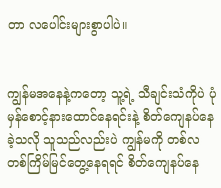တာ လပေါင်းများစွာပါပဲ။


ကျွန်မအနေနဲ့ကတော့ သူ့ရဲ့ သီချင်းသံကိုပဲ ပုံမှန်စောင့်နားထောင်နေရင်းနဲ့ စိတ်ကျေနပ်နေခဲ့သလို သူသည်လည်းပဲ ကျွန်မကို တစ်လတစ်ကြိမ်မြင်တွေ့နေရရင် စိတ်ကျေနပ်နေ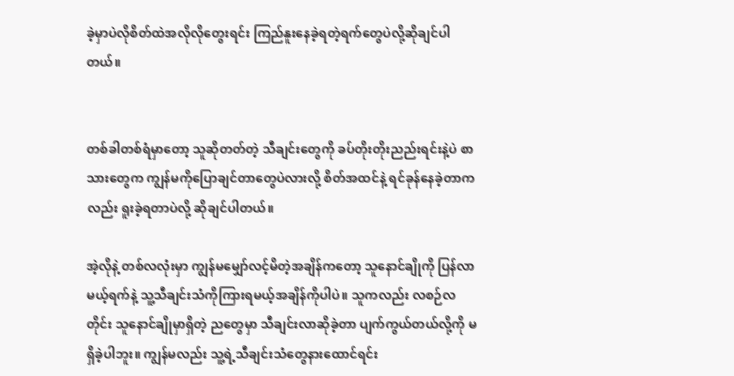ခဲ့မှာပဲလိုစိတ်ထဲအလိုလိုတွေးရင်း ကြည်နူးနေခဲ့ရတဲ့ရက်တွေပဲလို့ဆိုချင်ပါတယ်။


တစ်ခါတစ်ရံမှာတော့ သူဆိုတတ်တဲ့ သီချင်းတွေကို ခပ်တိုးတိုးညည်းရင်းနဲ့ပဲ စာသားတွေက ကျွန်မကိုပြောချင်တာတွေပဲလားလို့ စိတ်အထင်နဲ့ ရင်ခုန်နေခဲ့တာကလည်း ရူးခဲ့ရတာပဲလို့ ဆိုချင်ပါတယ်။

အဲ့လိုနဲ့ တစ်လလုံးမှာ ကျွန်မမျှော်လင့်မိတဲ့အချိန်ကတော့ သူနောင်ချိုကို ပြန်လာမယ့်ရက်နဲ့ သူ့သီချင်းသံကိုကြားရမယ့်အချိန်ကိုပါပဲ။ သူကလည်း လစဉ်လတိုင်း သူနောင်ချိုမှာရှိတဲ့ ညတွေမှာ သီချင်းလာဆိုခဲ့တာ ပျက်ကွယ်တယ်လို့ကို မရှိခဲ့ပါဘူး။ ကျွန်မလည်း သူ့ရဲ့သီချင်းသံတွေနားထောင်ရင်း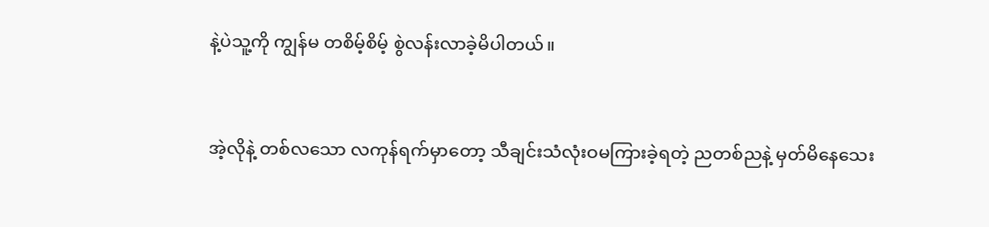နဲ့ပဲသူ့ကို ကျွန်မ တစိမ့်စိမ့် စွဲလန်းလာခဲ့မိပါတယ်။


အဲ့လိုနဲ့ တစ်လသော လကုန်ရက်မှာတော့ သီချင်းသံလုံးဝမကြားခဲ့ရတဲ့ ညတစ်ညနဲ့ မှတ်မိနေသေး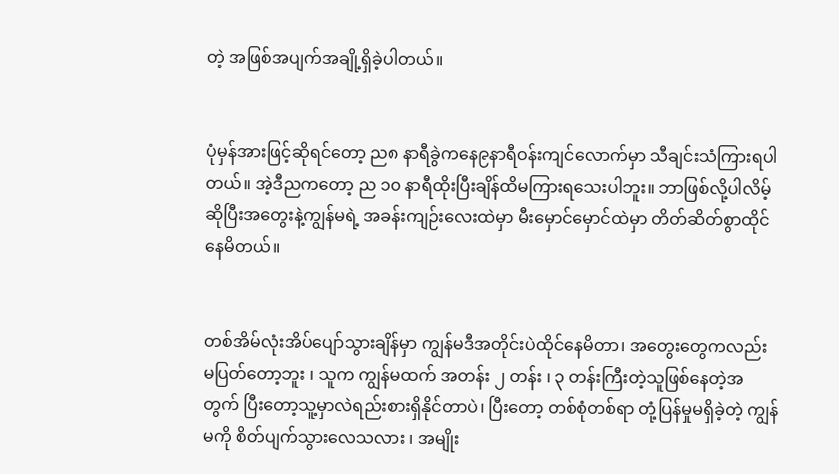တဲ့ အဖြစ်အပျက်အချို့ရှိခဲ့ပါတယ်။


ပုံမှန်အားဖြင့်ဆိုရင်တော့ ည၈ နာရီခွဲကနေ၉နာရီဝန်းကျင်လောက်မှာ သီချင်းသံကြားရပါတယ်။ အဲ့ဒီညကတော့ ည ၁၀ နာရီထိုးပြီးချိန်ထိမကြားရသေးပါဘူး။ ဘာဖြစ်လို့ပါလိမ့်ဆိုပြီးအတွေးနဲ့ကျွန်မရဲ့ အခန်းကျဉ်းလေးထဲမှာ မီးမှောင်မှောင်ထဲမှာ တိတ်ဆိတ်စွာထိုင်နေမိတယ်။


တစ်အိမ်လုံးအိပ်ပျော်သွားချိန်မှာ ကျွန်မဒီအတိုင်းပဲထိုင်နေမိတာ၊ အတွေးတွေကလည်း မပြတ်တော့ဘူး ၊ သူက ကျွန်မထက် အတန်း ၂ တန်း ၊ ၃ တန်းကြီးတဲ့သူဖြစ်နေတဲ့အတွက် ပြီးတော့သူ့မှာလဲရည်းစားရှိနိုင်တာပဲ၊ ပြီးတော့ တစ်စုံတစ်ရာ တုံ့ပြန်မှုမရှိခဲ့တဲ့ ကျွန်မကို စိတ်ပျက်သွားလေသလား ၊ အမျိုး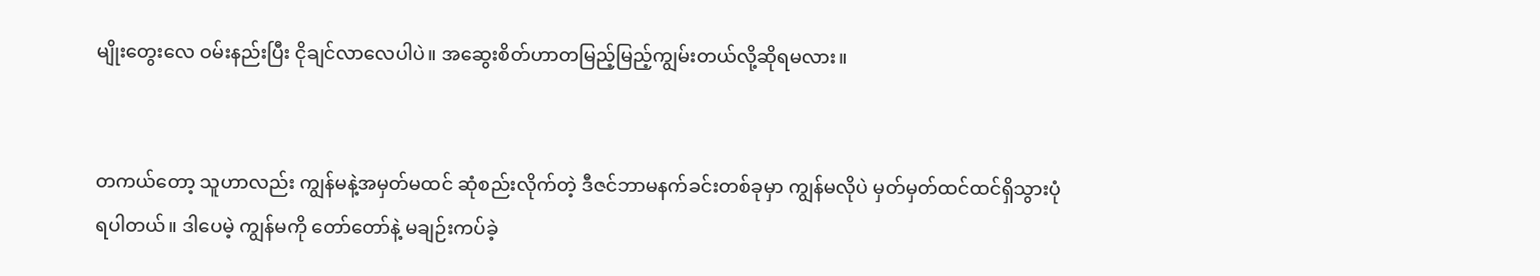မျိုးတွေးလေ ဝမ်းနည်းပြီး ငိုချင်လာလေပါပဲ။ အဆွေးစိတ်ဟာတမြည့်မြည့်ကျွမ်းတယ်လို့ဆိုရမလား။


တကယ်တော့ သူဟာလည်း ကျွန်မနဲ့အမှတ်မထင် ဆုံစည်းလိုက်တဲ့ ဒီဇင်ဘာမနက်ခင်းတစ်ခုမှာ ကျွန်မလိုပဲ မှတ်မှတ်ထင်ထင်ရှိသွားပုံရပါတယ်။ ဒါပေမဲ့ ကျွန်မကို တော်တော်နဲ့ မချဉ်းကပ်ခဲ့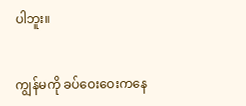ပါဘူး။


ကျွန်မကို ခပ်ဝေးဝေးကနေ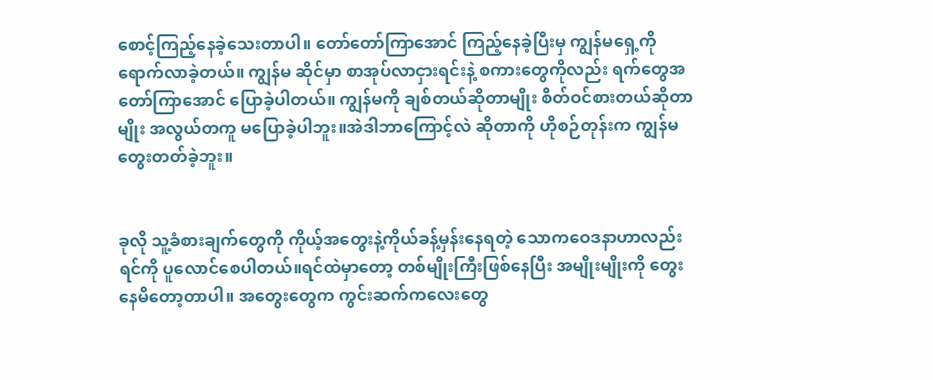စောင့်ကြည့်နေခဲ့သေးတာပါ။ တော်တော်ကြာအောင် ကြည့်နေခဲ့ပြီးမှ ကျွန်မရှေ့ကိုရောက်လာခဲ့တယ်။ ကျွန်မ ဆိုင်မှာ စာအုပ်လာငှားရင်းနဲ့ စကားတွေကိုလည်း ရက်တွေအတော်ကြာအောင် ပြောခဲ့ပါတယ်။ ကျွန်မကို ချစ်တယ်ဆိုတာမျိုး စိတ်ဝင်စားတယ်ဆိုတာမျိုး အလွယ်တကူ မပြောခဲ့ပါဘူး။အဲဒါဘာကြောင့်လဲ ဆိုတာကို ဟိုစဉ်တုန်းက ကျွန်မတွေးတတ်ခဲ့ဘူး။


ခုလို သူ့ခံစားချက်တွေကို ကိုယ့်အတွေးနဲ့ကိုယ်ခန့်မှန်းနေရတဲ့ သောကဝေဒနာဟာလည်း ရင်ကို ပူလောင်စေပါတယ်။ရင်ထဲမှာတော့ တစ်မျိုးကြီးဖြစ်နေပြီး အမျိုးမျိုးကို တွေးနေမိတော့တာပါ။ အတွေးတွေက ကွင်းဆက်ကလေးတွေ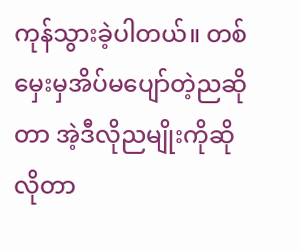ကုန်သွားခဲ့ပါတယ်။ တစ်မှေးမှအိပ်မပျော်တဲ့ညဆိုတာ အဲ့ဒီလိုညမျိုးကိုဆိုလိုတာ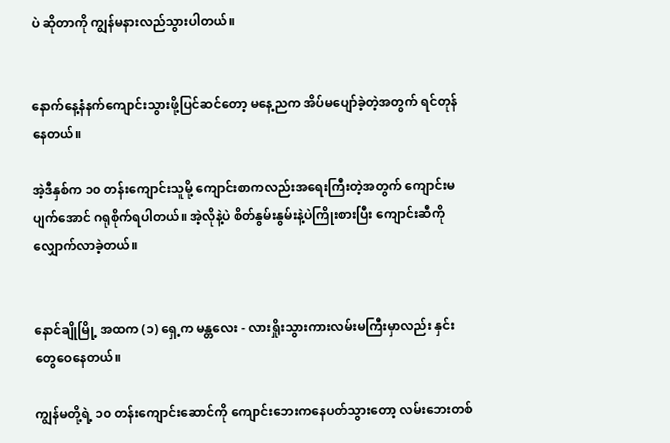ပဲ ဆိုတာကို ကျွန်မနားလည်သွားပါတယ်။


နောက်နေ့နံနက်ကျောင်းသွားဖို့ပြင်ဆင်တော့ မနေ့ညက အိပ်မပျော်ခဲ့တဲ့အတွက် ရင်တုန်နေတယ်။

အဲ့ဒီနှစ်က ၁၀ တန်းကျောင်းသူမို့ ကျောင်းစာကလည်းအရေးကြီးတဲ့အတွက် ကျောင်းမပျက်အောင် ဂရုစိုက်ရပါတယ်။ အဲ့လိုနဲ့ပဲ စိတ်နွမ်းနွမ်းနဲ့ပဲကြိုးစားပြီး ကျောင်းဆီကို လျှောက်လာခဲ့တယ်။


နောင်ချိုမြို့ အထက (၁) ရှေ့က မန္တလေး - လားရှိုးသွားကားလမ်းမကြီးမှာလည်း နှင်းတွေဝေနေတယ်။

ကျွန်မတို့ရဲ့ ၁၀ တန်းကျောင်းဆောင်ကို ကျောင်းဘေးကနေပတ်သွားတော့ လမ်းဘေးတစ်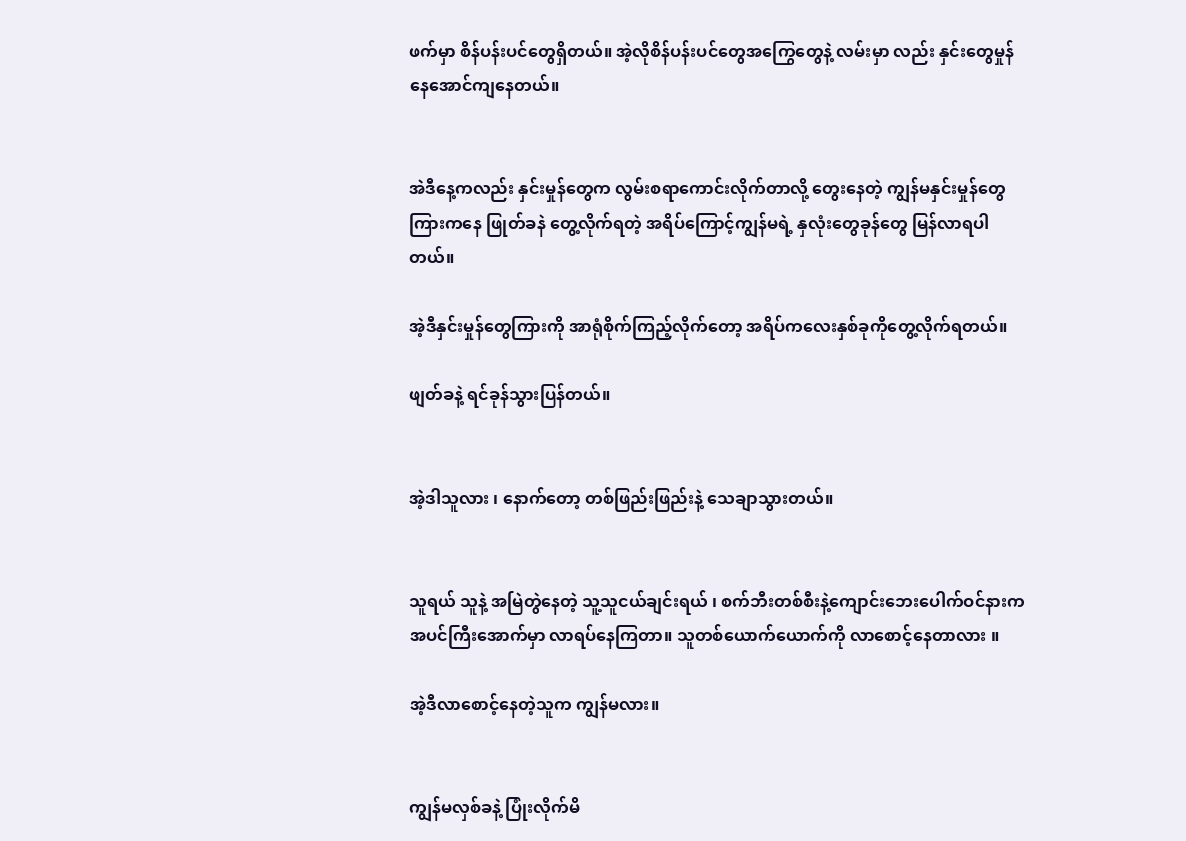ဖက်မှာ စိန်ပန်းပင်တွေရှိတယ်။ အဲ့လိုစိန်ပန်းပင်တွေအကြွေတွေနဲ့ လမ်းမှာ လည်း နှင်းတွေမှုန်နေအောင်ကျနေတယ်။


အဲဒီနေ့ကလည်း နှင်းမှုန်တွေက လွမ်းစရာကောင်းလိုက်တာလို့ တွေးနေတဲ့ ကျွန်မနှင်းမှုန်တွေကြားကနေ ဖြုတ်ခနဲ တွေ့လိုက်ရတဲ့ အရိပ်ကြောင့်ကျွန်မရဲ့ နှလုံးတွေခုန်တွေ မြန်လာရပါတယ်။

အဲ့ဒီနှင်းမှုန်တွေကြားကို အာရုံစိုက်ကြည့်လိုက်တော့ အရိပ်ကလေးနှစ်ခုကိုတွေ့လိုက်ရတယ်။

ဖျတ်ခနဲ့ ရင်ခုန်သွားပြန်တယ်။


အဲ့ဒါသူလား ၊ နောက်တော့ တစ်ဖြည်းဖြည်းနဲ့ သေချာသွားတယ်။


သူရယ် သူနဲ့ အမြဲတွဲနေတဲ့ သူ့သူငယ်ချင်းရယ် ၊ စက်ဘီးတစ်စီးနဲ့ကျောင်းဘေးပေါက်ဝင်နားက အပင်ကြီးအောက်မှာ လာရပ်နေကြတာ။ သူတစ်ယောက်ယောက်ကို လာစောင့်နေတာလား ။

အဲ့ဒီလာစောင့်နေတဲ့သူက ကျွန်မလား။


ကျွန်မလှစ်ခနဲ့ ပြုံးလိုက်မိ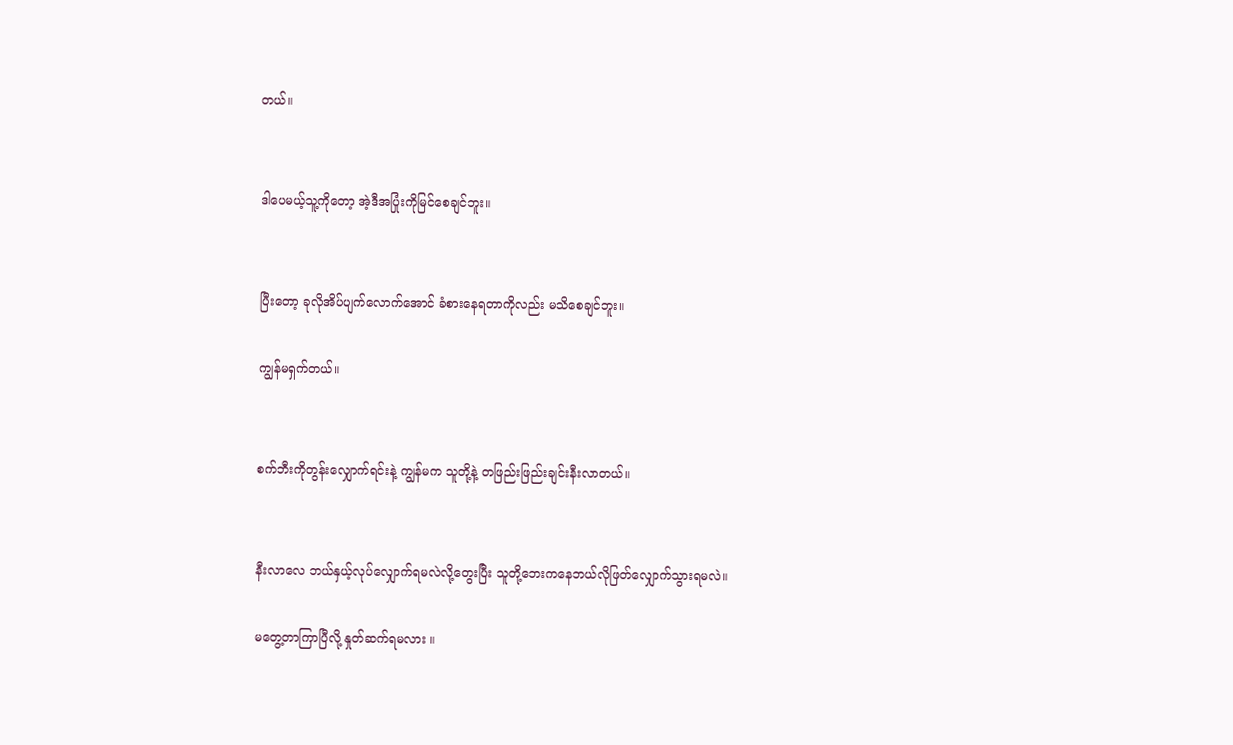တယ်။


ဒါပေမယ့်သူ့ကိုတော့ အဲ့ဒီအပြုံးကိုမြင်စေချင်ဘူး။


ပြီးတော့ ခုလိုအိပ်ပျက်လောက်အောင် ခံစားနေရတာကိုလည်း မသိစေချင်ဘူး။

ကျွန်မရှက်တယ်။


စက်ဘီးကိုတွန်းလျှောက်ရင်းနဲ့ ကျွန်မက သူတို့နဲ့ တဖြည်းဖြည်းချင်းနီးလာတယ်။


နီးလာလေ ဘယ်နှယ့်လုပ်လျှောက်ရမလဲလို့တွေးပြီး သူတို့ဘေးကနေဘယ်လိုဖြတ်လျှောက်သွားရမလဲ။

မတွေ့တာကြာပြီလို့ နှုတ်ဆက်ရမလား ။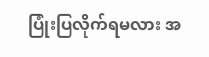ပြုံးပြလိုက်ရမလား အ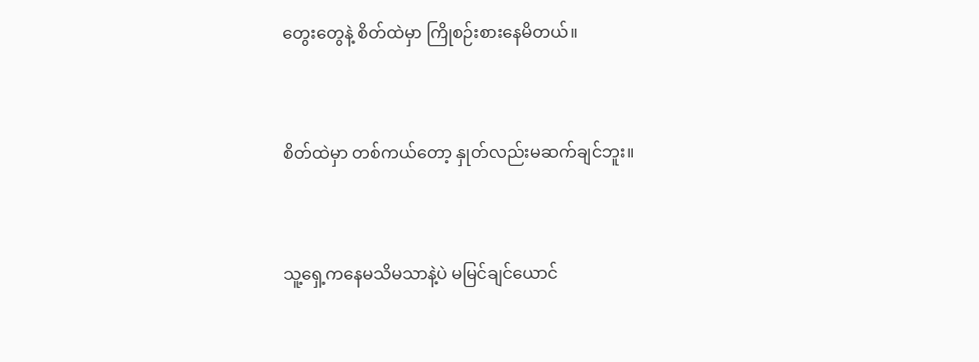တွေးတွေနဲ့ စိတ်ထဲမှာ ကြိုစဉ်းစားနေမိတယ်။


စိတ်ထဲမှာ တစ်ကယ်တော့ နှုတ်လည်းမဆက်ချင်ဘူး။


သူ့ရှေ့ကနေမသိမသာနဲ့ပဲ မမြင်ချင်ယောင်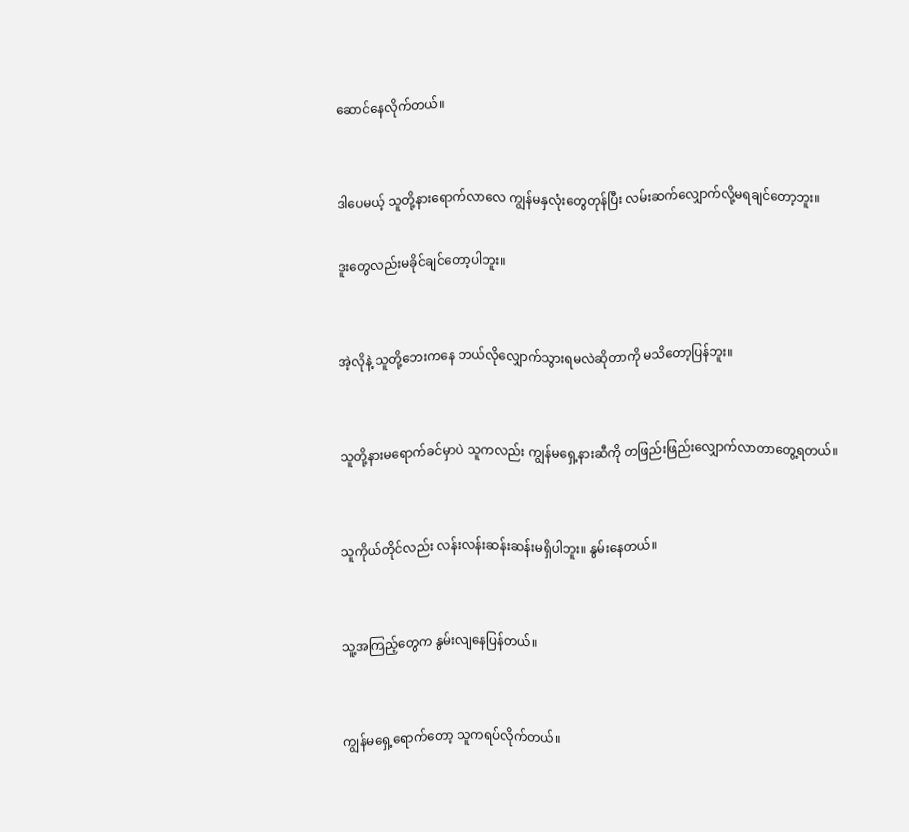ဆောင်နေလိုက်တယ်။


ဒါပေမယ့် သူတို့နားရောက်လာလေ ကျွန်မနှလုံးတွေတုန်ပြီး လမ်းဆက်လျှောက်လို့မရချင်တော့ဘူး။

ဒူးတွေလည်းမခိုင်ချင်တော့ပါဘူး။


အဲ့လိုနဲ့ သူတို့ဘေးကနေ ဘယ်လိုလျှောက်သွားရမလဲဆိုတာကို မသိတော့ပြန်ဘူး။


သူတို့နားမရောက်ခင်မှာပဲ သူကလည်း ကျွန်မရှေ့နားဆီကို တဖြည်းဖြည်းလျှောက်လာတာတွေ့ရတယ်။


သူကိုယ်တိုင်လည်း လန်းလန်းဆန်းဆန်းမရှိပါဘူး။ နွမ်းနေတယ်။


သူ့အကြည့်တွေက နွမ်းလျနေပြန်တယ်။


ကျွန်မရှေ့ရောက်တော့ သူကရပ်လိုက်တယ်။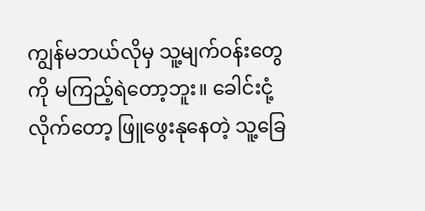ကျွန်မဘယ်လိုမှ သူ့မျက်ဝန်းတွေကို မကြည့်ရဲတော့ဘူး။ ခေါင်းငုံ့လိုက်တော့ ဖြူဖွေးနုနေတဲ့ သူ့ခြေ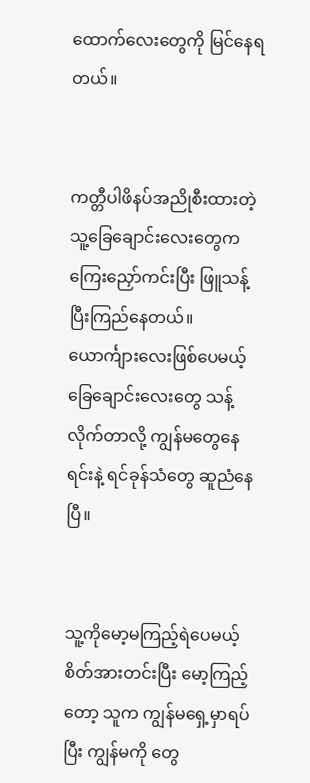ထောက်လေးတွေကို မြင်နေရတယ်။


ကတ္တီပါဖိနပ်အညိုစီးထားတဲ့ သူ့ခြေချောင်းလေးတွေက ကြေးညှော်ကင်းပြီး ဖြူသန့်ပြီးကြည်နေတယ်။ ယောင်္ကျားလေးဖြစ်ပေမယ့် ခြေချောင်းလေးတွေ သန့်လိုက်တာလို့ ကျွန်မတွေနေရင်းနဲ့ ရင်ခုန်သံတွေ ဆူညံနေပြီ။


သူ့ကိုမော့မကြည့်ရဲပေမယ့် စိတ်အားတင်းပြီး မော့ကြည့်တော့ သူက ကျွန်မရှေ့မှာရပ်ပြီး ကျွန်မကို တွေ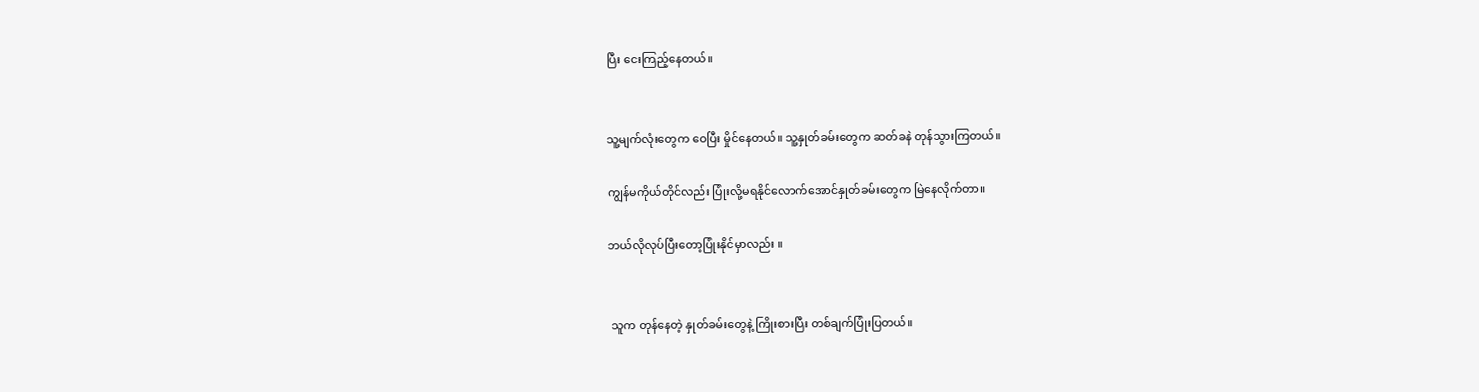ပြီး ငေးကြည့်နေတယ်။


သူ့မျက်လုံးတွေက ဝေပြီး မှိုင်နေတယ်။ သူ့နှုတ်ခမ်းတွေက ဆတ်ခနဲ တုန်သွားကြတယ်။

ကျွန်မကိုယ်တိုင်လည်း ပြုံးလို့မရနိုင်လောက်အောင်နှုတ်ခမ်းတွေက မြဲနေလိုက်တာ။

ဘယ်လိုလုပ်ပြီးတော့ပြုံးနိုင်မှာလည်း ။


 သူက တုန်နေတဲ့ နှုတ်ခမ်းတွေနဲ့ ကြိုးစားပြီး တစ်ချက်ပြုံးပြတယ်။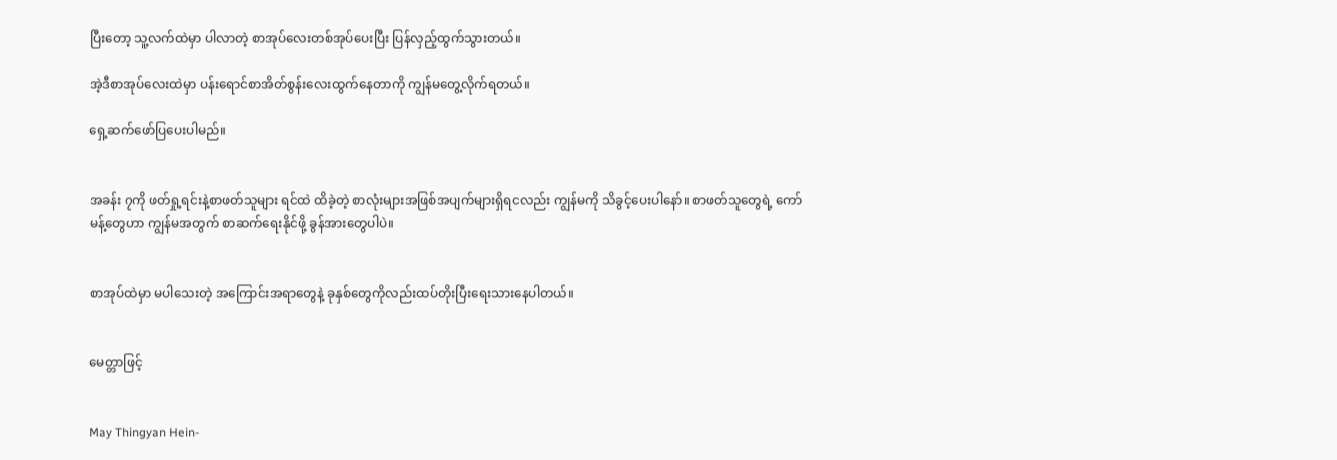ပြီးတော့ သူ့လက်ထဲမှာ ပါလာတဲ့ စာအုပ်လေးတစ်အုပ်ပေးပြီး ပြန်လှည့်ထွက်သွားတယ်။

အဲ့ဒီစာအုပ်လေးထဲမှာ ပန်းရောင်စာအိတ်စွန်းလေးထွက်နေတာကို ကျွန်မတွေ့လိုက်ရတယ်။

ရှေ့ဆက်ဖော်ပြပေးပါမည်။


အခန်း ၇ကို ဖတ်ရှု့ရင်းနဲ့စာဖတ်သူများ ရင်ထဲ ထိခဲ့တဲ့ စာလုံးများအဖြစ်အပျက်များရှိရငလည်း ကျွန်မကို သိခွင့်ပေးပါနော်။ စာဖတ်သူတွေရဲ့ ကော်မန့်တွေဟာ ကျွန်မအတွက် စာဆက်ရေးနိုင်ဖို့ ခွန်အားတွေပါပဲ။


စာအုပ်ထဲမှာ မပါသေးတဲ့ အကြောင်းအရာတွေနဲ့ ခုနှစ်တွေကိုလည်းထပ်တိုးပြီးရေးသားနေပါတယ်။


မေတ္တာဖြင့်


May Thingyan Hein-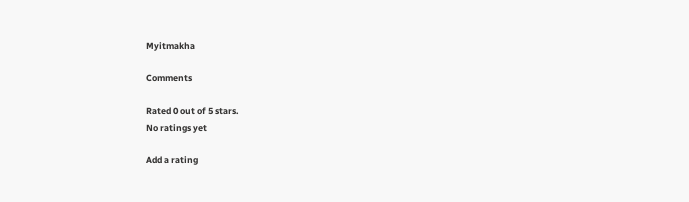Myitmakha

Comments

Rated 0 out of 5 stars.
No ratings yet

Add a rating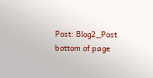Post: Blog2_Post
bottom of page